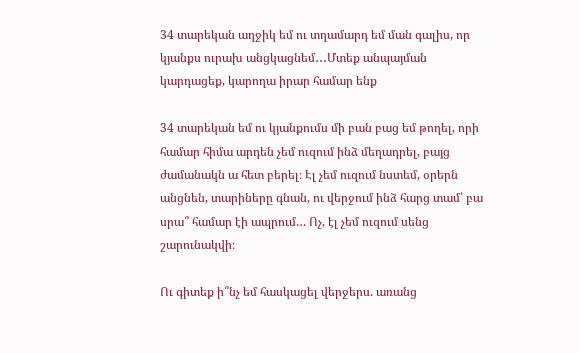34 տարեկան աղջիկ եմ ու տղամարդ եմ ման գալիս, որ կյանքս ուրախ անցկացնեմ․․․Մտեք անպայման կարդացեք, կարողա իրար համար ենք

34 տարեկան եմ ու կյանքումս մի բան բաց եմ թողել, որի համար հիմա արդեն չեմ ուզում ինձ մեղադրել, բայց ժամանակն ա հետ բերել։ Էլ չեմ ուզում նստեմ, օրերն անցնեն, տարիները գնան, ու վերջում ինձ հարց տամ՝ բա սրա՞ համար էի ապրում… Ոչ, էլ չեմ ուզում սենց շարունակվի։

Ու գիտեք ի՞նչ եմ հասկացել վերջերս. առանց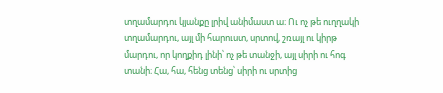տղամարդու կյանքը լրիվ անիմաստ ա։ Ու ոչ թե ուղղակի տղամարդու, այլ մի հարուստ, սրտով, շռայլ ու կիրթ մարդու, որ կողքիդ լինի՝ ոչ թե տանջի, այլ սիրի ու հոգ տանի։ Հա, հա, հենց տենց՝ սիրի ու սրտից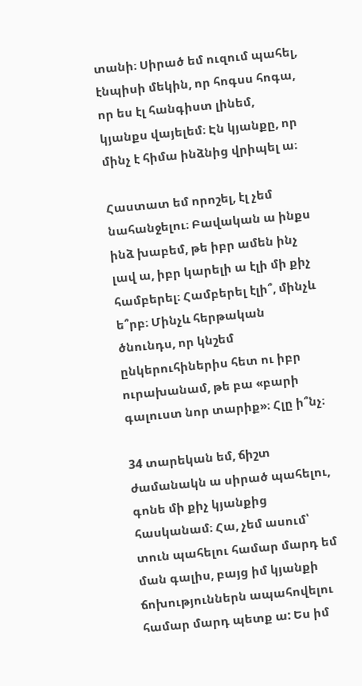տանի։ Սիրած եմ ուզում պահել, էնպիսի մեկին, որ հոգսս հոգա, որ ես էլ հանգիստ լինեմ, կյանքս վայելեմ։ Էն կյանքը, որ մինչ է հիմա ինձնից վրիպել ա։

Հաստատ եմ որոշել, էլ չեմ նահանջելու։ Բավական ա ինքս ինձ խաբեմ, թե իբր ամեն ինչ լավ ա, իբր կարելի ա էլի մի քիչ համբերել։ Համբերել էլի՞, մինչև ե՞րբ։ Մինչև հերթական ծնունդս, որ կնշեմ ընկերուհիներիս հետ ու իբր ուրախանամ, թե բա «բարի գալուստ նոր տարիք»։ Հլը ի՞նչ։

34 տարեկան եմ, ճիշտ ժամանակն ա սիրած պահելու, գոնե մի քիչ կյանքից հասկանամ։ Հա, չեմ ասում՝ տուն պահելու համար մարդ եմ ման գալիս, բայց իմ կյանքի ճոխություններն ապահովելու համար մարդ պետք ա: Ես իմ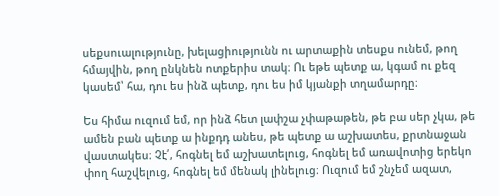սեքսուալությունը, խելացիությունն ու արտաքին տեսքս ունեմ, թող հմայվին, թող ընկնեն ոտքերիս տակ։ Ու եթե պետք ա, կգամ ու քեզ կասեմ՝ հա, դու ես ինձ պետք, դու ես իմ կյանքի տղամարդը։

Ես հիմա ուզում եմ, որ ինձ հետ լափշա չփաթաթեն, թե բա սեր չկա, թե ամեն բան պետք ա ինքդդ անես, թե պետք ա աշխատես, քրտնաջան վաստակես։ Չէ՛, հոգնել եմ աշխատելուց, հոգնել եմ առավոտից երեկո փող հաշվելուց, հոգնել եմ մենակ լինելուց։ Ուզում եմ շնչեմ ազատ,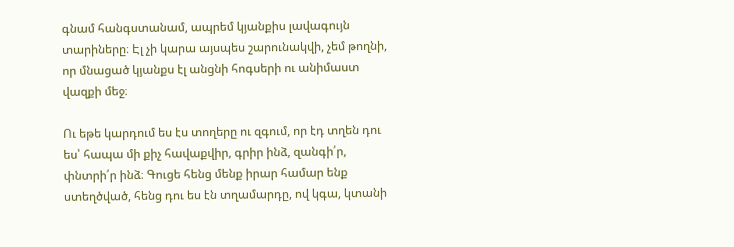գնամ հանգստանամ, ապրեմ կյանքիս լավագույն տարիները։ Էլ չի կարա այսպես շարունակվի, չեմ թողնի, որ մնացած կյանքս էլ անցնի հոգսերի ու անիմաստ վազքի մեջ։

Ու եթե կարդում ես էս տողերը ու զգում, որ էդ տղեն դու ես՝ հապա մի քիչ հավաքվիր, գրիր ինձ, զանգի՛ր, փնտրի՛ր ինձ։ Գուցե հենց մենք իրար համար ենք ստեղծված, հենց դու ես էն տղամարդը, ով կգա, կտանի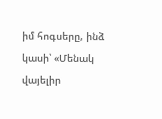իմ հոգսերը, ինձ կասի՝ «Մենակ վայելիր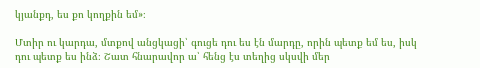կյանքդ, ես քո կողքին եմ»։

Մտիր ու կարդա, մտքով անցկացի՝ գուցե դու ես էն մարդը, որին պետք եմ ես, իսկ դու պետք ես ինձ։ Շատ հնարավոր ա՝ հենց էս տեղից սկսվի մեր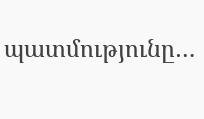պատմությունը…